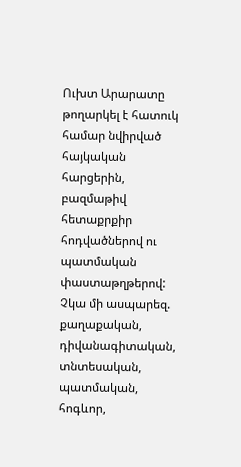Ուխտ Արարատը թողարկել է հատուկ համար նվիրված հայկական հարցերին, բազմաթիվ հետաքրքիր հոդվածներով ու պատմական փաստաթղթերով:
Չկա մի ասպարեզ. քաղաքական, դիվանագիտական, տնտեսական, պատմական, հոգևոր,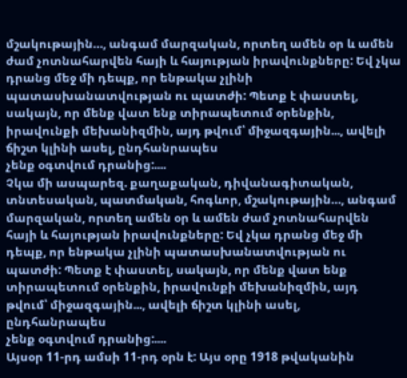մշակութային…, անգամ մարզական, որտեղ ամեն օր և ամեն ժամ չոտնահարվեն հայի և հայության իրավունքները: Եվ չկա դրանց մեջ մի դեպք, որ ենթակա չլինի պատասխանատվության ու պատժի: Պետք է փաստել, սակայն, որ մենք վատ ենք տիրապետում օրենքին, իրավունքի մեխանիզմին, այդ թվում՝ միջազգային..., ավելի ճիշտ կլինի ասել, ընդհանրապես
չենք օգտվում դրանից:....
Չկա մի ասպարեզ. քաղաքական, դիվանագիտական, տնտեսական, պատմական, հոգևոր, մշակութային…, անգամ մարզական, որտեղ ամեն օր և ամեն ժամ չոտնահարվեն հայի և հայության իրավունքները: Եվ չկա դրանց մեջ մի դեպք, որ ենթակա չլինի պատասխանատվության ու պատժի: Պետք է փաստել, սակայն, որ մենք վատ ենք տիրապետում օրենքին, իրավունքի մեխանիզմին, այդ թվում՝ միջազգային..., ավելի ճիշտ կլինի ասել, ընդհանրապես
չենք օգտվում դրանից:....
Այսօր 11-րդ ամսի 11-րդ օրն է: Այս օրը 1918 թվականին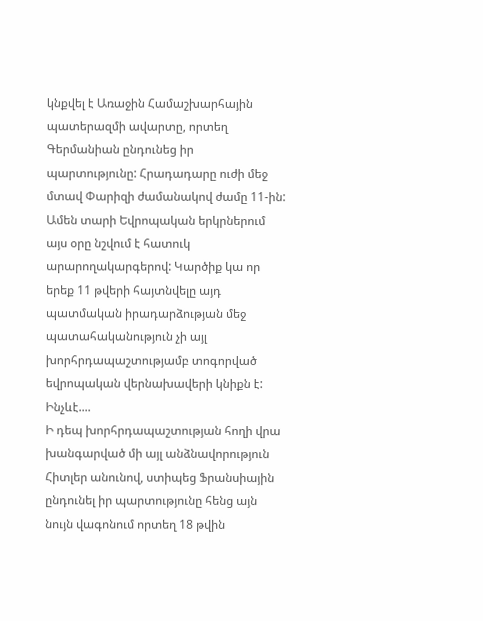կնքվել է Առաջին Համաշխարհային պատերազմի ավարտը, որտեղ Գերմանիան ընդունեց իր պարտությունը: Հրադադարը ուժի մեջ մտավ Փարիզի ժամանակով ժամը 11-ին: Ամեն տարի Եվրոպական երկրներում այս օրը նշվում է հատուկ արարողակարգերով: Կարծիք կա որ երեք 11 թվերի հայտնվելը այդ պատմական իրադարձության մեջ պատահականություն չի այլ խորհրդապաշտությամբ տոգորված եվրոպական վերնախավերի կնիքն է: Ինչևէ....
Ի դեպ խորհրդապաշտության հողի վրա խանգարված մի այլ անձնավորություն Հիտլեր անունով, ստիպեց Ֆրանսիային ընդունել իր պարտությունը հենց այն նույն վագոնում որտեղ 18 թվին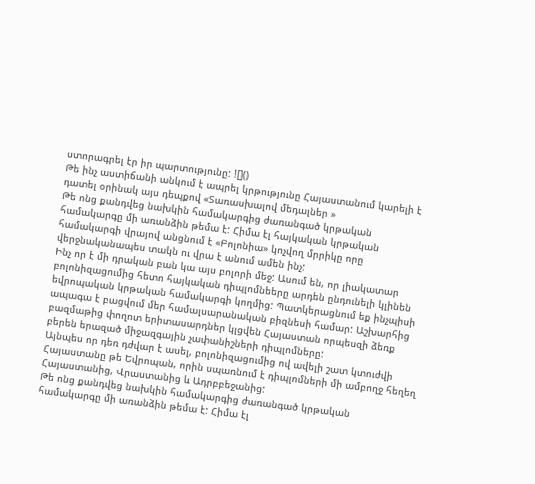ստորագրել էր իր պարտությունը: ![]()
Թե ինչ աստիճանի անկում է ապրել կրթությունը Հայաստանում կարելի է դատել օրինակ այս դեպքով «Տառասխալով մեդալներ »
Թե ոնց քանդվեց նախկին համակարգից ժառանգած կրթական համակարգը մի առանձին թեմա է: Հիմա էլ հայկական կրթական համակարգի վրայով անցնում է «Բոլոնիա» կոչվող մրրիկը որը վերջնականապես տակն ու վրա է անում ամեն ինչ:
Ինչ որ է մի դրական բան կա այս բոլորի մեջ: Ասում են, որ լիակատար բոլոնիզացումից հետո հայկական դիպլոմնեերը արդեն ընդունելի կլինեն եվրոպական կրթական համակարգի կողմից: Պատկերացնում եք ինչպիսի ապագա է բացվում մեր համալսարանական բիզնեսի համար: Աշխարհից բազմաթից փողոտ երիտասարդներ կլցվեն Հայաստան որպեսզի ձեռք բերեն երազած միջազգային չափանիշների դիպլոմները:
Այնպես որ դեռ դժվար է ասել, բոլոնիզացումից ով ավելի շատ կտուժվի Հայաստանը թե Եվրոպան, որին սպառնում է դիպլոմների մի ամբողջ հեղեղ Հայաստանից, Վրաստանից և Ադրբբեջանից:
Թե ոնց քանդվեց նախկին համակարգից ժառանգած կրթական համակարգը մի առանձին թեմա է: Հիմա էլ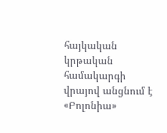հայկական կրթական համակարգի վրայով անցնում է «Բոլոնիա»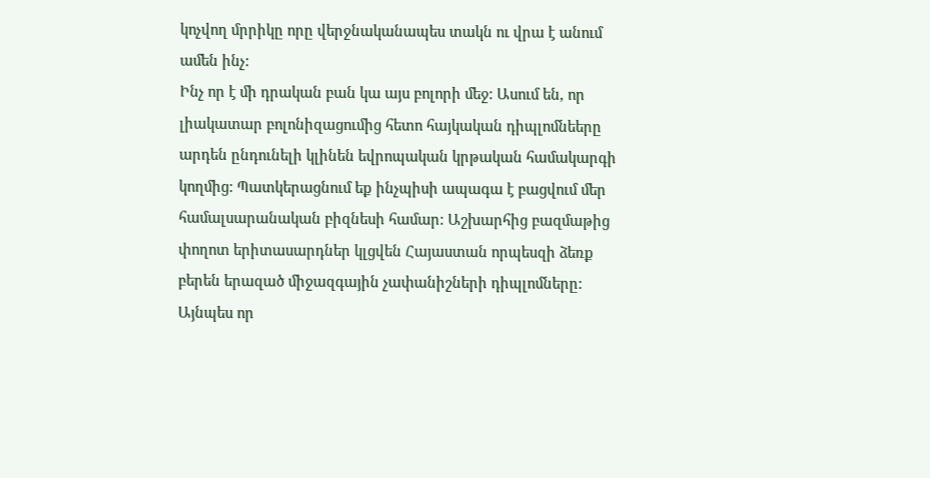կոչվող մրրիկը որը վերջնականապես տակն ու վրա է անում ամեն ինչ:
Ինչ որ է մի դրական բան կա այս բոլորի մեջ: Ասում են, որ լիակատար բոլոնիզացումից հետո հայկական դիպլոմնեերը արդեն ընդունելի կլինեն եվրոպական կրթական համակարգի կողմից: Պատկերացնում եք ինչպիսի ապագա է բացվում մեր համալսարանական բիզնեսի համար: Աշխարհից բազմաթից փողոտ երիտասարդներ կլցվեն Հայաստան որպեսզի ձեռք բերեն երազած միջազգային չափանիշների դիպլոմները:
Այնպես որ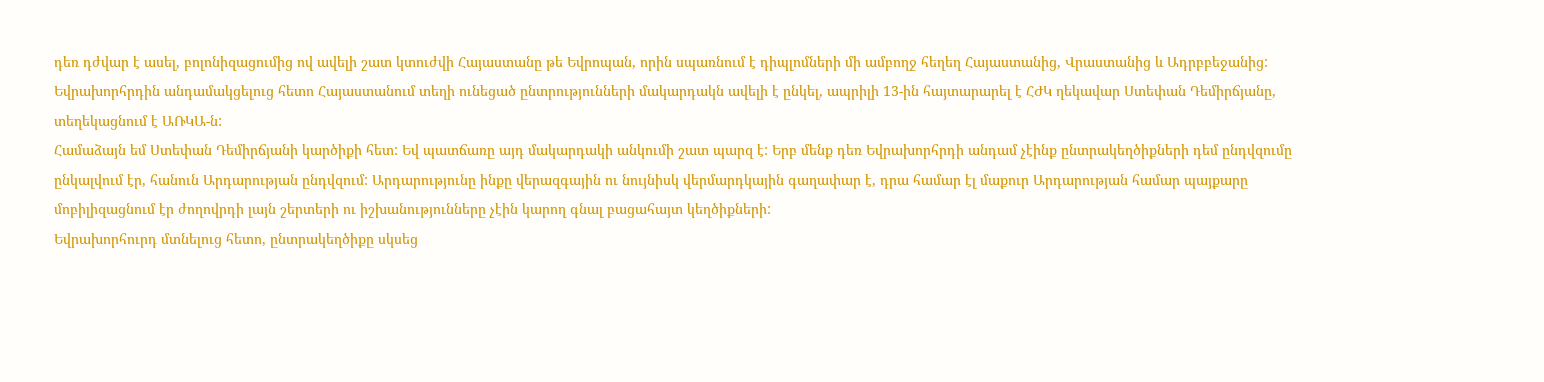դեռ դժվար է ասել, բոլոնիզացումից ով ավելի շատ կտուժվի Հայաստանը թե Եվրոպան, որին սպառնում է դիպլոմների մի ամբողջ հեղեղ Հայաստանից, Վրաստանից և Ադրբբեջանից:
Եվրախորհրդին անդամակցելուց հետո Հայաստանում տեղի ունեցած ընտրությունների մակարդակն ավելի է ընկել, ապրիլի 13-ին հայտարարել է ՀԺԿ ղեկավար Ստեփան Դեմիրճյանը, տեղեկացնում է ԱՌԿԱ-ն:
Համաձայն եմ Ստեփան Դեմիրճյանի կարծիքի հետ: Եվ պատճառը այդ մակարդակի անկումի շատ պարզ է: Երբ մենք դեռ Եվրախորհրդի անդամ չէինք ընտրակեղծիքների դեմ ընդվզումը ընկալվում էր, հանուն Արդարության ընդվզում: Արդարությունը ինքը վերազգային ու նույնիսկ վերմարդկային գաղափար է, դրա համար էլ մաքուր Արդարության համար պայքարը մոբիլիզացնում էր ժողովրդի լայն շերտերի ու իշխանությունները չէին կարող գնալ բացահայտ կեղծիքների:
Եվրախորհուրդ մտնելուց հետո, ընտրակեղծիքը սկսեց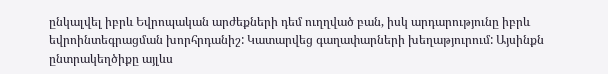ընկալվել իբրև Եվրոպական արժեքների դեմ ուղղված բան, իսկ արդարությունը իբրև եվրոինտեգրացման խորհրդանիշ: Կատարվեց գաղափարների խեղաթյուրում: Այսինքն ընտրակեղծիքը այլևս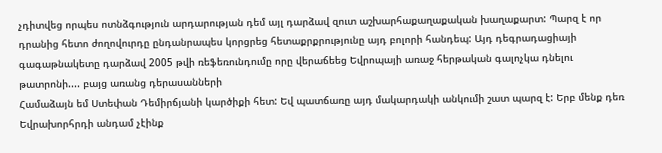չդիտվեց որպես ոտնձգություն արդարության դեմ այլ դարձավ զուտ աշխարհաքաղաքական խաղաքարտ: Պարզ է որ դրանից հետո ժողովուրդը ընդանրապես կորցրեց հետաքրքրությունը այդ բոլորի հանդեպ: Այդ դեգրադացիայի գագաթնակետը դարձավ 2005 թվի ռեֆեռունդումը որը վերաճեեց Եվրոպայի առաջ հերթական գալոչկա դնելու թատրոնի.... բայց առանց դերասանների
Համաձայն եմ Ստեփան Դեմիրճյանի կարծիքի հետ: Եվ պատճառը այդ մակարդակի անկումի շատ պարզ է: Երբ մենք դեռ Եվրախորհրդի անդամ չէինք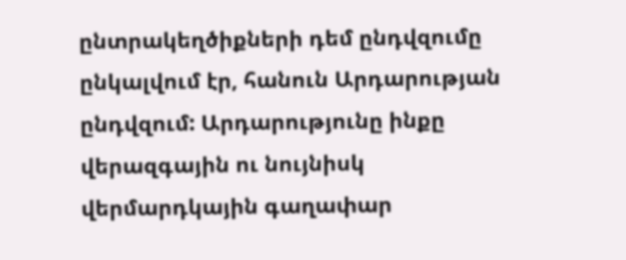ընտրակեղծիքների դեմ ընդվզումը ընկալվում էր, հանուն Արդարության ընդվզում: Արդարությունը ինքը վերազգային ու նույնիսկ վերմարդկային գաղափար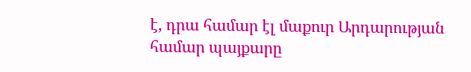է, դրա համար էլ մաքուր Արդարության համար պայքարը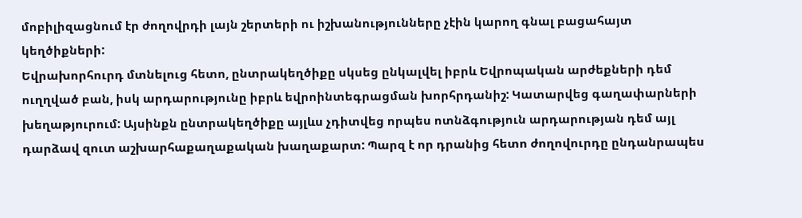մոբիլիզացնում էր ժողովրդի լայն շերտերի ու իշխանությունները չէին կարող գնալ բացահայտ կեղծիքների:
Եվրախորհուրդ մտնելուց հետո, ընտրակեղծիքը սկսեց ընկալվել իբրև Եվրոպական արժեքների դեմ ուղղված բան, իսկ արդարությունը իբրև եվրոինտեգրացման խորհրդանիշ: Կատարվեց գաղափարների խեղաթյուրում: Այսինքն ընտրակեղծիքը այլևս չդիտվեց որպես ոտնձգություն արդարության դեմ այլ դարձավ զուտ աշխարհաքաղաքական խաղաքարտ: Պարզ է որ դրանից հետո ժողովուրդը ընդանրապես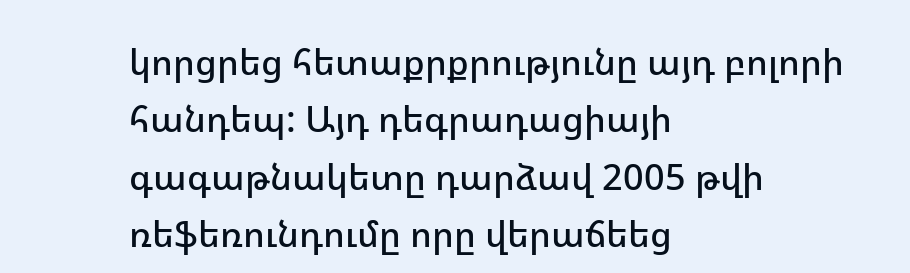կորցրեց հետաքրքրությունը այդ բոլորի հանդեպ: Այդ դեգրադացիայի գագաթնակետը դարձավ 2005 թվի ռեֆեռունդումը որը վերաճեեց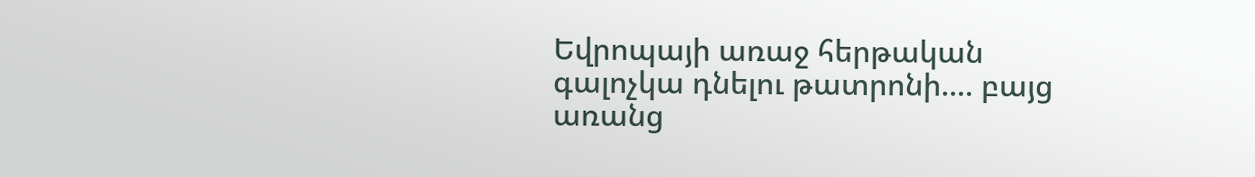Եվրոպայի առաջ հերթական գալոչկա դնելու թատրոնի.... բայց առանց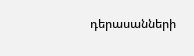դերասանների